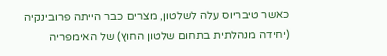כאשר טיבריוס עלה לשלטון, מצרים כבר הייתה פרובינקיה (יחידה מנהלתית בתחום שלטון החוץ) של האימפריה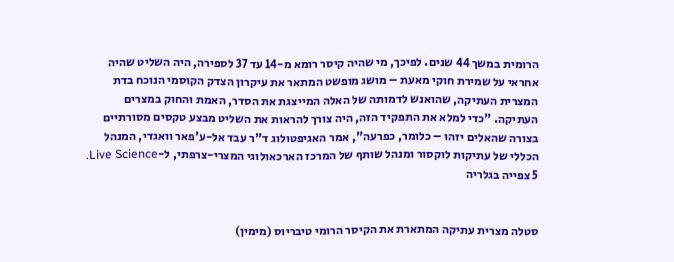הרומית במשך 44 שנים. לפיכך, מי שהיה קיסר רומא מ-14 עד 37 לספירה, היה השליט שהיה אחראי על שמירת חוקי מאעת – מושג מופשט המתאר את עיקרון הצדק הקוסמי הנוכח בדת המצרית העתיקה, שהואנש לדמותה של האלה המייצגת את הסדר, האמת והחוק במצרים העתיקה. "כדי למלא את התפקיד הזה, היה צורך להראות את השליט מבצע טקסים מסורתיים בצורה שהאלים יזהו – כלומר, כפרעה", אמר האגיפטולוג ד"ר עבד אל-ע'פאר וואגדי, המנהל הכללי של עתיקות לוקסור ומנהל שותף של המרכז הארכאולוגי המצרי-צרפתי, ל-Live Science.
5 צפייה בגלריה


סטלה מצרית עתיקה המתארת את הקיסר הרומי טיבריוס (מימין)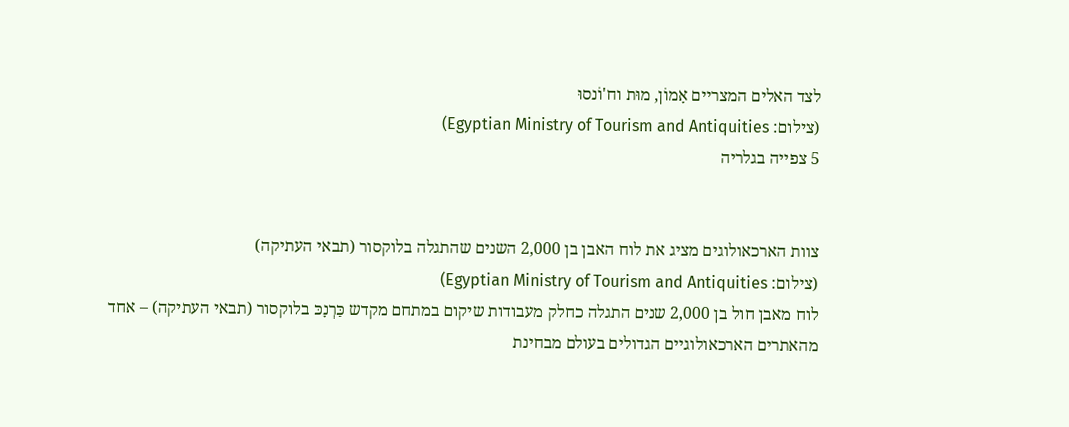לצד האלים המצריים אָמוֹן, מוּת וח'וֹנסוּ
(צילום: Egyptian Ministry of Tourism and Antiquities)
5 צפייה בגלריה


צוות הארכאולוגים מציג את לוח האבן בן 2,000 השנים שהתגלה בלוקסור (תבאי העתיקה)
(צילום: Egyptian Ministry of Tourism and Antiquities)
לוח מאבן חול בן 2,000 שנים התגלה כחלק מעבודות שיקום במתחם מקדש כַּרְנָכּ בלוקסור (תבאי העתיקה) – אחד מהאתרים הארכאולוגיים הגדולים בעולם מבחינת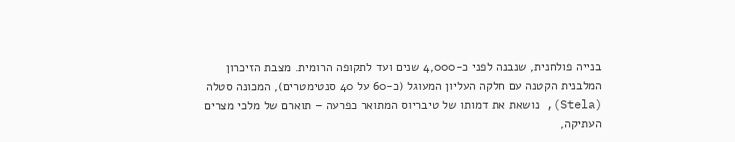בנייה פולחנית, שנבנה לפני כ-4,000 שנים ועד לתקופה הרומית. מצבת הזיכרון המלבנית הקטנה עם חלקה העליון המעוגל (כ-60 על 40 סנטימטרים), המכונה סטלה (Stela), נושאת את דמותו של טיבריוס המתואר כפרעה – תוארם של מלכי מצרים העתיקה,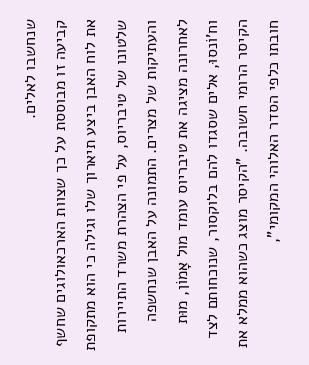שנחשבו לאלים.
קביעה זו מבוססת על כך שצוות הארכאולוגים שחשף את לוח האבן ביצע תיארוך שלו וגילה כי הוא מתקופת שלטונו של טיבריוס, על פי הצהרת משרד התיירות והעתיקות של מצרים. התמונה על האבן שנחשפה לאחרונה מציגה את טיבריוס עומד מול אָמוֹן, מוּת וח'וֹנסוּ, אלים שסגדו להם בלוקסור, שנוכחותם לצד הקיסר הרומי חשובה. "הקיסר מוצג כשהוא ממלא את חובתו כלפי הסדר האלוהי המקומי",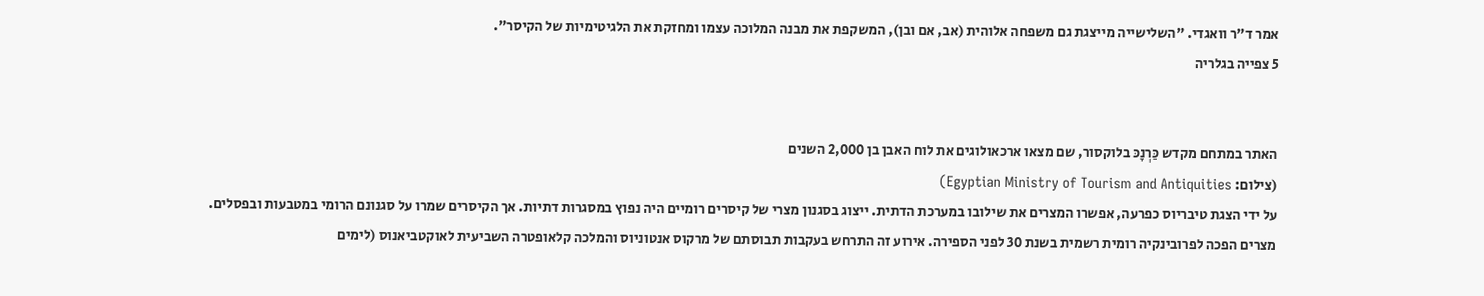אמר ד"ר וואגדי. "השלישייה מייצגת גם משפחה אלוהית (אב, אם ובן), המשקפת את מבנה המלוכה עצמו ומחזקת את הלגיטימיות של הקיסר".
5 צפייה בגלריה


האתר במתחם מקדש כַּרְנָכּ בלוקסור, שם מצאו ארכאולוגים את לוח האבן בן 2,000 השנים
(צילום: Egyptian Ministry of Tourism and Antiquities)
על ידי הצגת טיבריוס כפרעה, אפשרו המצרים את שילובו במערכת הדתית. ייצוג בסגנון מצרי של קיסרים רומיים היה נפוץ במסגרות דתיות. אך הקיסרים שמרו על סגנונם הרומי במטבעות ובפסלים.
מצרים הפכה לפרובינקיה רומית רשמית בשנת 30 לפני הספירה. אירוע זה התרחש בעקבות תבוסתם של מרקוס אנטוניוס והמלכה קלאופטרה השביעית לאוקטביאנוס (לימים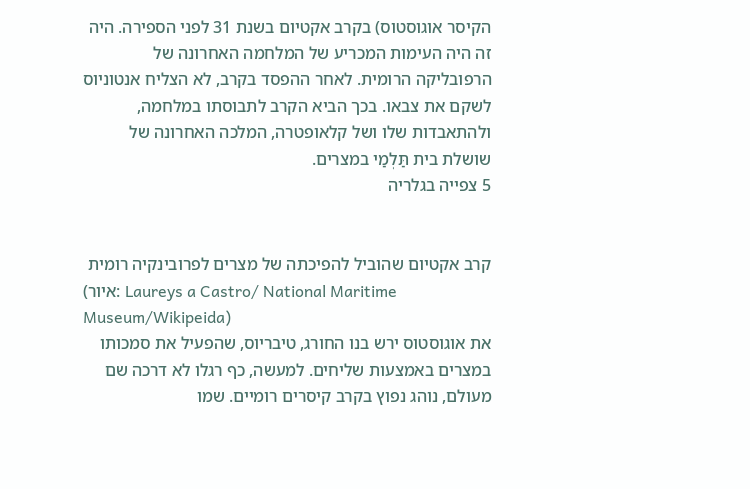הקיסר אוגוסטוס) בקרב אקטיום בשנת 31 לפני הספירה. היה זה היה העימות המכריע של המלחמה האחרונה של הרפובליקה הרומית. לאחר ההפסד בקרב, לא הצליח אנטוניוס לשקם את צבאו. בכך הביא הקרב לתבוסתו במלחמה, ולהתאבדות שלו ושל קלאופטרה, המלכה האחרונה של שושלת בית תַּלְמַי במצרים.
5 צפייה בגלריה


קרב אקטיום שהוביל להפיכתה של מצרים לפרובינקיה רומית
(איור: Laureys a Castro/ National Maritime Museum/Wikipeida)
את אוגוסטוס ירש בנו החורג, טיבריוס, שהפעיל את סמכותו במצרים באמצעות שליחים. למעשה, כף רגלו לא דרכה שם מעולם, נוהג נפוץ בקרב קיסרים רומיים. שמו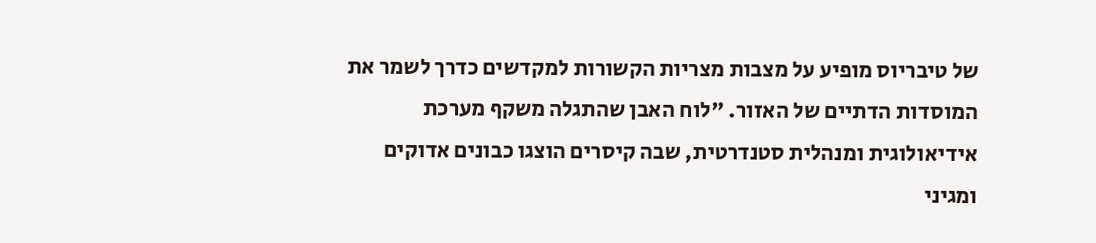של טיבריוס מופיע על מצבות מצריות הקשורות למקדשים כדרך לשמר את המוסדות הדתיים של האזור. "לוח האבן שהתגלה משקף מערכת אידיאולוגית ומנהלית סטנדרטית, שבה קיסרים הוצגו כבונים אדוקים ומגיני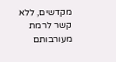מקדשים, ללא קשר לרמת מעורבותם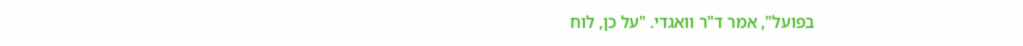בפועל", אמר ד"ר וואגדי. "על כן, לוח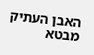האבן העתיק מבטא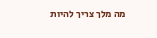מה מלך צריך להיות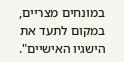במונחים מצריים, במקום לתעד את הישגיו האישיים".